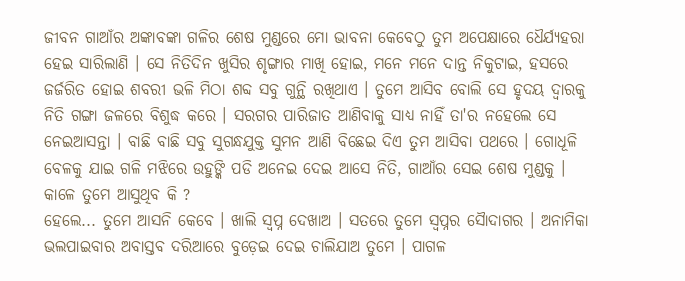ଜୀବନ ଗାଆଁର ଅଙ୍କାବଙ୍କା ଗଳିର ଶେଷ ମୁଣ୍ଡରେ ମୋ ଭାବନା କେବେଠୁ ତୁମ ଅପେକ୍ଷାରେ ଧୈର୍ଯ୍ୟହରା ହେଇ ସାରିଲାଣି । ସେ ନିତିଦିନ ଖୁସିର ଶୃଙ୍ଗାର ମାଖି ହୋଇ, ମନେ ମନେ ଦାନ୍ତ ନିକୁଟାଇ, ହସରେ ଜର୍ଜରିତ ହୋଇ ଶବରୀ ଭଳି ମିଠା ଶବ୍ଦ ସବୁ ଗୁନ୍ଥି ରଖିଥାଏ । ତୁମେ ଆସିବ ବୋଲି ସେ ହୃଦୟ ଦ୍ୱାରକୁ ନିତି ଗଙ୍ଗା ଜଳରେ ବିଶୁଦ୍ଧ କରେ । ସରଗର ପାରିଜାତ ଆଣିବାକୁ ସାଧ୍ୟ ନାହିଁ ତା'ର ନହେଲେ ସେ ନେଇଆସନ୍ତା । ବାଛି ବାଛି ସବୁ ସୁଗନ୍ଧଯୁକ୍ତ ସୁମନ ଆଣି ବିଛେଇ ଦିଏ ତୁମ ଆସିବା ପଥରେ । ଗୋଧୂଳି ବେଳକୁ ଯାଇ ଗଳି ମଝିରେ ଉହୁଙ୍କି ପଡି ଅନେଇ ଦେଇ ଆସେ ନିତି, ଗାଆଁର ସେଇ ଶେଷ ମୁଣ୍ଡକୁ । କାଳେ ତୁମେ ଆସୁଥିବ କି ?
ହେଲେ... ତୁମେ ଆସନି କେବେ । ଖାଲି ସ୍ଵପ୍ନ ଦେଖାଅ । ସତରେ ତୁମେ ସ୍ଵପ୍ନର ସୈାଦାଗର । ଅନାମିକା ଭଲପାଇବାର ଅବାସ୍ତବ ଦରିଆରେ ବୁଡ଼େଇ ଦେଇ ଚାଲିଯାଅ ତୁମେ । ପାଗଳ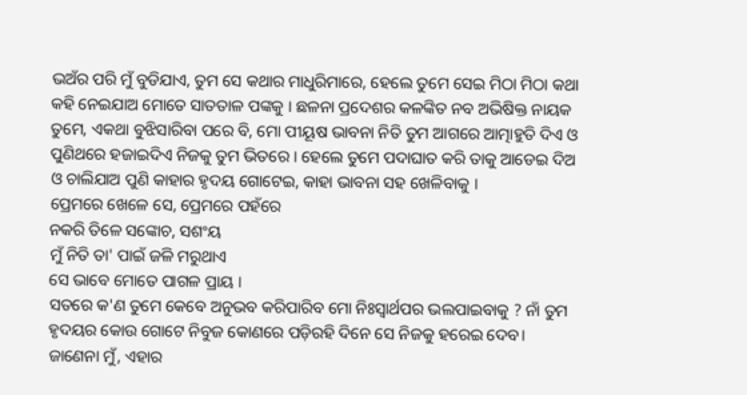ଭଅଁର ପରି ମୁଁ ବୁଡିଯାଏ, ତୁମ ସେ କଥାର ମାଧୁରିମାରେ, ହେଲେ ତୁମେ ସେଇ ମିଠା ମିଠା କଥା କହି ନେଇଯାଅ ମୋତେ ସାତତାଳ ପଙ୍କକୁ । ଛଳନା ପ୍ରଦେଶର କଳଙ୍କିତ ନବ ଅଭିଷିକ୍ତ ନାୟକ ତୁମେ, ଏକଥା ବୁଝିସାରିବା ପରେ ବି, ମୋ ପୀୟୂଷ ଭାବନା ନିତି ତୁମ ଆଗରେ ଆତ୍ମାହୁତି ଦିଏ ଓ ପୁଣିଥରେ ହଜାଇଦିଏ ନିଜକୁ ତୁମ ଭିତରେ । ହେଲେ ତୁମେ ପଦାଘାତ କରି ତାକୁ ଆଡେଇ ଦିଅ ଓ ଚାଲିଯାଅ ପୁଣି କାହାର ହୃଦୟ ଗୋଟେଇ, କାହା ଭାବନା ସହ ଖେଳିବାକୁ ।
ପ୍ରେମରେ ଖେଳେ ସେ, ପ୍ରେମରେ ପହଁରେ
ନକରି ତିଳେ ସଙ୍କୋଚ, ସଶଂୟ
ମୁଁ ନିତି ତା' ପାଇଁ ଜଳି ମରୁଥାଏ
ସେ ଭାବେ ମୋତେ ପାଗଳ ପ୍ରାୟ ।
ସତରେ କ'ଣ ତୁମେ କେବେ ଅନୁଭବ କରିପାରିବ ମୋ ନିଃସ୍ୱାର୍ଥପର ଭଲପାଇବାକୁ ? ନାଁ ତୁମ ହୃଦୟର କୋଉ ଗୋଟେ ନିବୁଜ କୋଣରେ ପଡ଼ିରହି ଦିନେ ସେ ନିଜକୁ ହରେଇ ଦେବ। ଜାଣେନା ମୁଁ, ଏହାର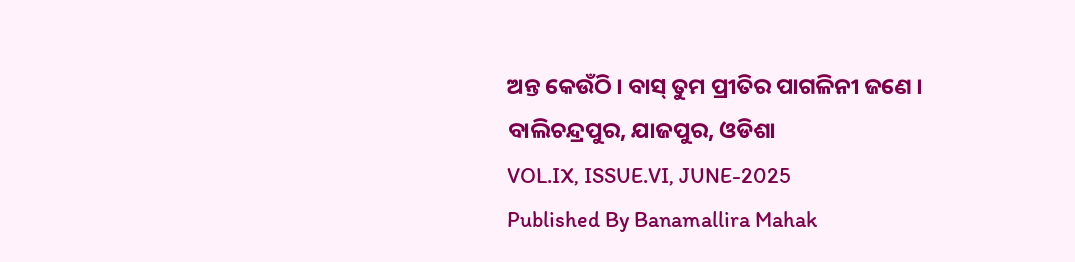ଅନ୍ତ କେଉଁଠି । ବାସ୍ ତୁମ ପ୍ରୀତିର ପାଗଳିନୀ ଜଣେ ।
ବାଲିଚନ୍ଦ୍ରପୁର, ଯାଜପୁର, ଓଡିଶା
VOL.IX, ISSUE.VI, JUNE-2025
Published By Banamallira Mahak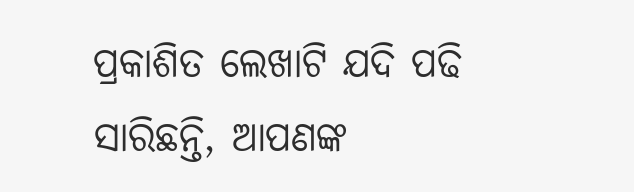ପ୍ରକାଶିତ ଲେଖାଟି ଯଦି ପଢି ସାରିଛନ୍ତି, ଆପଣଙ୍କ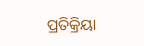ପ୍ରତିକ୍ରିୟା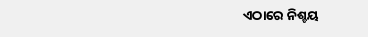ଏଠାରେ ନିଶ୍ଚୟ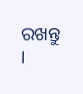ରଖନ୍ତୁ ।